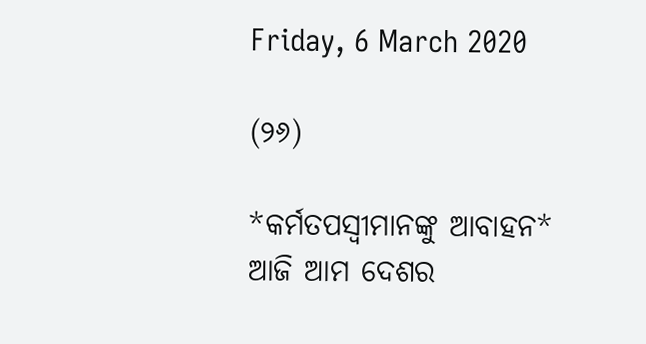Friday, 6 March 2020

(୨୬)

*କର୍ମତପସ୍ୱୀମାନଙ୍କୁ ଆବାହନ*
ଆଜି ଆମ ଦେଶର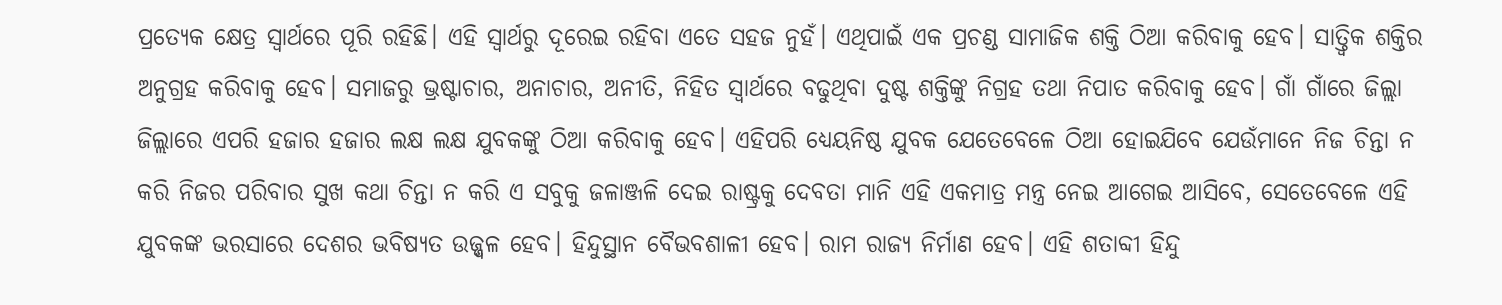ପ୍ରତ୍ୟେକ କ୍ଷେତ୍ର ସ୍ୱାର୍ଥରେ ପୂରି ରହିଛି। ଏହି ସ୍ୱାର୍ଥରୁ ଦୂରେଇ ରହିବା ଏତେ ସହଜ ନୁହଁ। ଏଥିପାଇଁ ଏକ ପ୍ରଚଣ୍ଡ ସାମାଜିକ ଶକ୍ତି ଠିଆ କରିବାକୁ ହେବ। ସାତ୍ତ୍ଵିକ ଶକ୍ତିର ଅନୁଗ୍ରହ କରିବାକୁ ହେବ। ସମାଜରୁ ଭ୍ରଷ୍ଟାଚାର, ଅନାଚାର, ଅନୀତି, ନିହିତ ସ୍ୱାର୍ଥରେ ବଢୁଥିବା ଦୁଷ୍ଟ ଶକ୍ତିଙ୍କୁ ନିଗ୍ରହ ତଥା ନିପାତ କରିବାକୁ ହେବ। ଗାଁ ଗାଁରେ ଜିଲ୍ଲା ଜିଲ୍ଲାରେ ଏପରି ହଜାର ହଜାର ଲକ୍ଷ ଲକ୍ଷ ଯୁବକଙ୍କୁ ଠିଆ କରିବାକୁ ହେବ। ଏହିପରି ଧ୍ୟେୟନିଷ୍ଠ ଯୁବକ ଯେତେବେଳେ ଠିଆ ହୋଇଯିବେ ଯେଉଁମାନେ ନିଜ ଚିନ୍ତା ନ କରି ନିଜର ପରିବାର ସୁଖ କଥା ଚିନ୍ତା ନ କରି ଏ ସବୁକୁ ଜଳାଞ୍ଜଳି ଦେଇ ରାଷ୍ଟ୍ରକୁ ଦେବତା ମାନି ଏହି ଏକମାତ୍ର ମନ୍ତ୍ର ନେଇ ଆଗେଇ ଆସିବେ, ସେତେବେଳେ ଏହି ଯୁବକଙ୍କ ଭରସାରେ ଦେଶର ଭବିଷ୍ୟତ ଉଜ୍ଜ୍ୱଳ ହେବ। ହିନ୍ଦୁସ୍ଥାନ ବୈଭବଶାଳୀ ହେବ। ରାମ ରାଜ୍ୟ ନିର୍ମାଣ ହେବ। ଏହି ଶତାବ୍ଦୀ ହିନ୍ଦୁ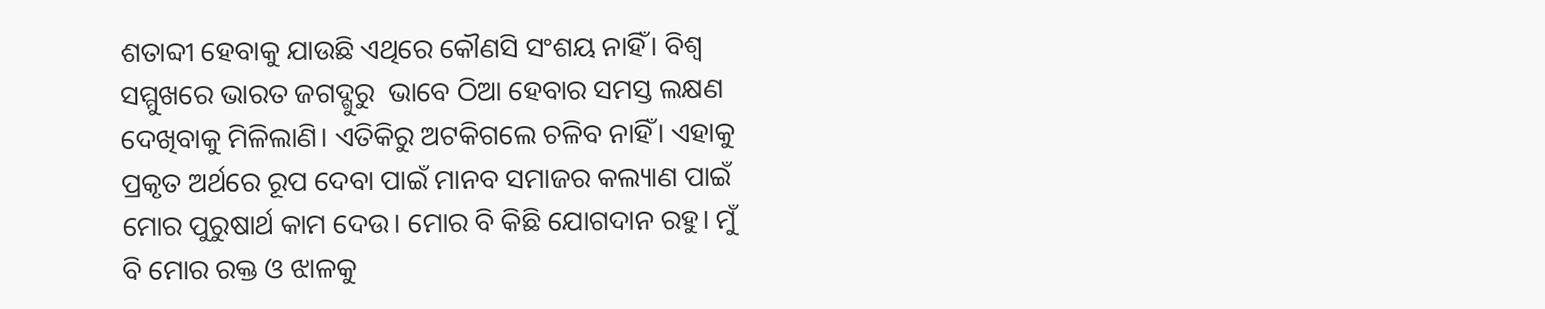ଶତାବ୍ଦୀ ହେବାକୁ ଯାଉଛି ଏଥିରେ କୌଣସି ସଂଶୟ ନାହିଁ। ବିଶ୍ୱ ସମ୍ମୁଖରେ ଭାରତ ଜଗଦ୍ଗୁରୁ  ଭାବେ ଠିଆ ହେବାର ସମସ୍ତ ଲକ୍ଷଣ ଦେଖିବାକୁ ମିଳିଲାଣି। ଏତିକିରୁ ଅଟକିଗଲେ ଚଳିବ ନାହିଁ। ଏହାକୁ ପ୍ରକୃତ ଅର୍ଥରେ ରୂପ ଦେବା ପାଇଁ ମାନବ ସମାଜର କଲ୍ୟାଣ ପାଇଁ ମୋର ପୁରୁଷାର୍ଥ କାମ ଦେଉ। ମୋର ବି କିଛି ଯୋଗଦାନ ରହୁ। ମୁଁ ବି ମୋର ରକ୍ତ ଓ ଝାଳକୁ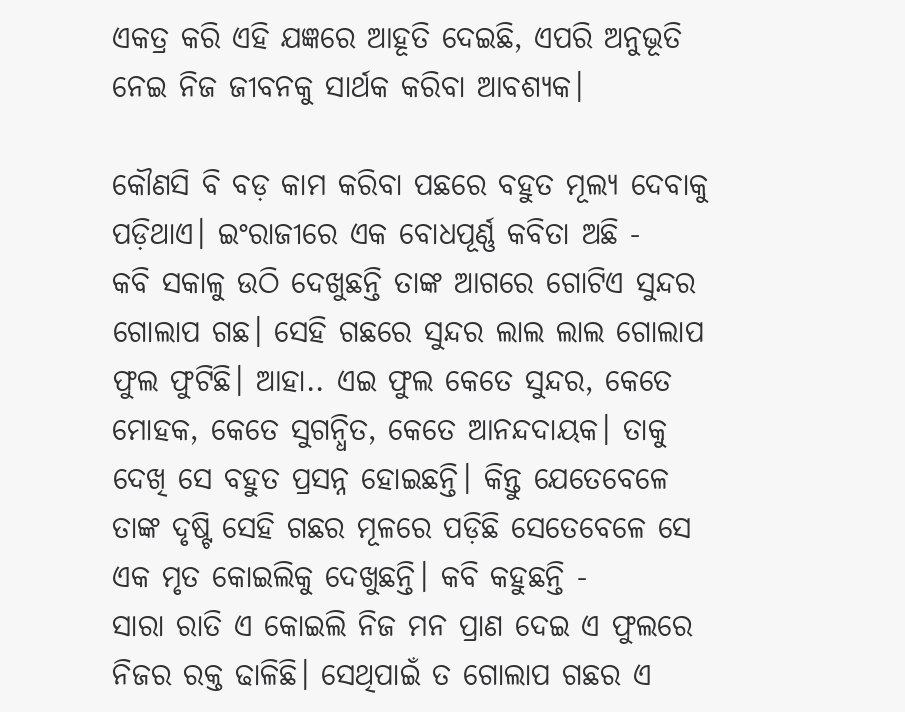ଏକତ୍ର କରି ଏହି ଯଜ୍ଞରେ ଆହୂତି ଦେଇଛି, ଏପରି ଅନୁଭୂତି ନେଇ ନିଜ ଜୀବନକୁ ସାର୍ଥକ କରିବା ଆବଶ୍ୟକ।

କୌଣସି ବି ବଡ଼ କାମ କରିବା ପଛରେ ବହୁତ ମୂଲ୍ୟ ଦେବାକୁ ପଡ଼ିଥାଏ। ଇଂରାଜୀରେ ଏକ ବୋଧପୂର୍ଣ୍ଣ କବିତା ଅଛି -
କବି ସକାଳୁ ଉଠି ଦେଖୁଛନ୍ତି ତାଙ୍କ ଆଗରେ ଗୋଟିଏ ସୁନ୍ଦର ଗୋଲାପ ଗଛ। ସେହି ଗଛରେ ସୁନ୍ଦର ଲାଲ ଲାଲ ଗୋଲାପ ଫୁଲ ଫୁଟିଛି। ଆହା.. ଏଇ ଫୁଲ କେତେ ସୁନ୍ଦର, କେତେ ମୋହକ, କେତେ ସୁଗନ୍ଧିତ, କେତେ ଆନନ୍ଦଦାୟକ। ତାକୁ ଦେଖି ସେ ବହୁତ ପ୍ରସନ୍ନ ହୋଇଛନ୍ତି। କିନ୍ତୁ ଯେତେବେଳେ ତାଙ୍କ ଦୃଷ୍ଟି ସେହି ଗଛର ମୂଳରେ ପଡ଼ିଛି ସେତେବେଳେ ସେ ଏକ ମୃତ କୋଇଲିକୁ ଦେଖୁଛନ୍ତି। କବି କହୁଛନ୍ତି -
ସାରା ରାତି ଏ କୋଇଲି ନିଜ ମନ ପ୍ରାଣ ଦେଇ ଏ ଫୁଲରେ ନିଜର ରକ୍ତ ଢାଳିଛି। ସେଥିପାଇଁ ତ ଗୋଲାପ ଗଛର ଏ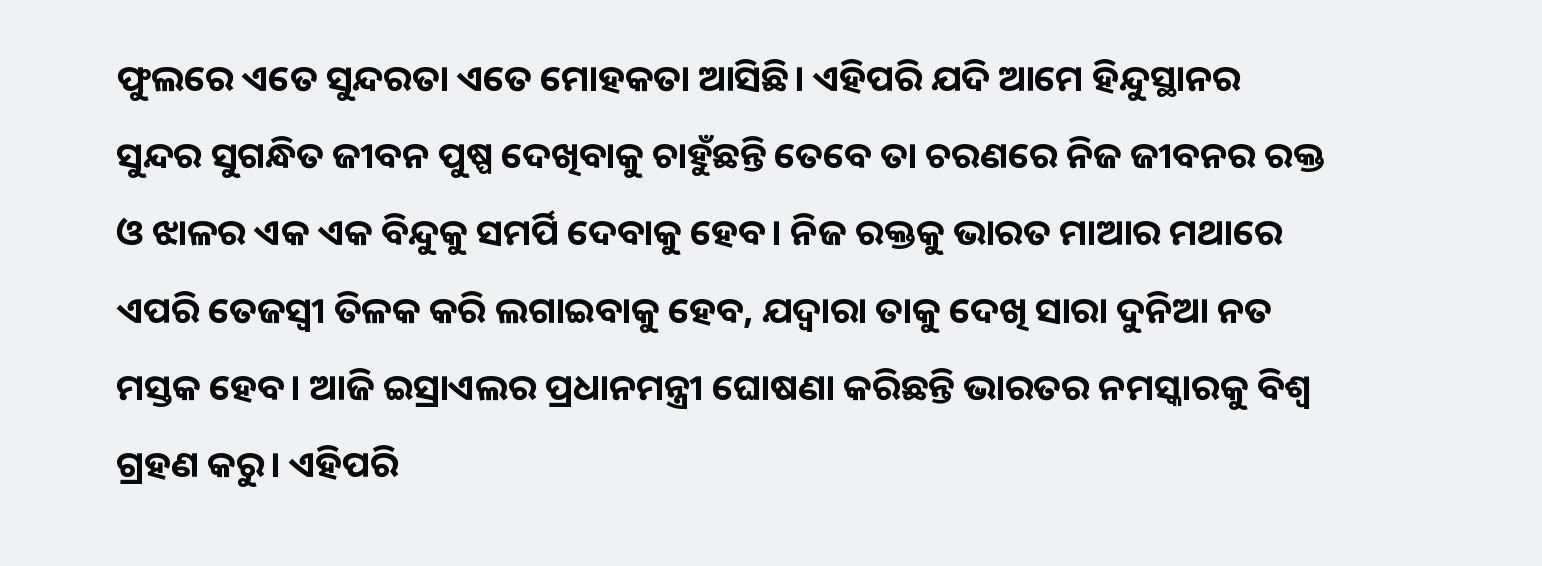ଫୁଲରେ ଏତେ ସୁନ୍ଦରତା ଏତେ ମୋହକତା ଆସିଛି। ଏହିପରି ଯଦି ଆମେ ହିନ୍ଦୁସ୍ଥାନର ସୁନ୍ଦର ସୁଗନ୍ଧିତ ଜୀବନ ପୁଷ୍ପ ଦେଖିବାକୁ ଚାହୁଁଛନ୍ତି ତେବେ ତା ଚରଣରେ ନିଜ ଜୀବନର ରକ୍ତ ଓ ଝାଳର ଏକ ଏକ ବିନ୍ଦୁକୁ ସମର୍ପି ଦେବାକୁ ହେବ। ନିଜ ରକ୍ତକୁ ଭାରତ ମାଆର ମଥାରେ ଏପରି ତେଜସ୍ୱୀ ତିଳକ କରି ଲଗାଇବାକୁ ହେବ, ଯଦ୍ୱାରା ତାକୁ ଦେଖି ସାରା ଦୁନିଆ ନତ ମସ୍ତକ ହେବ। ଆଜି ଇସ୍ରାଏଲର ପ୍ରଧାନମନ୍ତ୍ରୀ ଘୋଷଣା କରିଛନ୍ତି ଭାରତର ନମସ୍କାରକୁ ବିଶ୍ୱ ଗ୍ରହଣ କରୁ। ଏହିପରି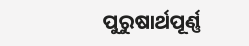ପୁରୁଷାର୍ଥପୂର୍ଣ୍ଣ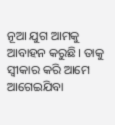ନୂଆ ଯୁଗ ଆମକୁ ଆବାହନ କରୁଛି। ତାକୁ ସ୍ୱୀକାର କରି ଆମେ ଆଗେଇଯିବା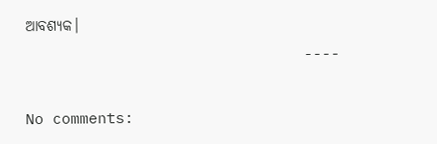ଆବଶ୍ୟକ।
                               ----

No comments: